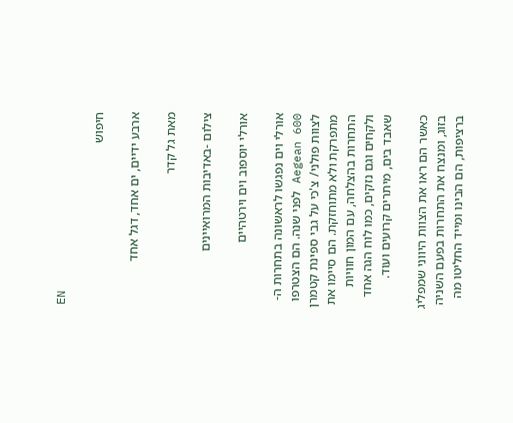EN

חיפוש

ארבע ידיים, ים אחד, דגל אחד

מאת גל קדר

צילום -באדיבות המרואיינים

אורלי יוספוב וים וירטהיים

אורלי וים נפגשו לראשונה בתחרות ה- Aegean 600 לפני שנה. הם הצטרפו לצוות פולני/ צ'כי על גבי ספינת קטמרן מתפרקת ולא מתוחזקת. הם סיימו את התחרות בהצלחה, עם המון חוויות ולקחים וגם נזקים, כמו לוח הגה אחד שאבד בים, מיתרים קרועים ועוד.

כאשר הם ראו את הצוות היווני שמפליג בזוג, ומנצח את התחרות בפעם השניה ברציפות, הם הבינו ומייד החליטו מה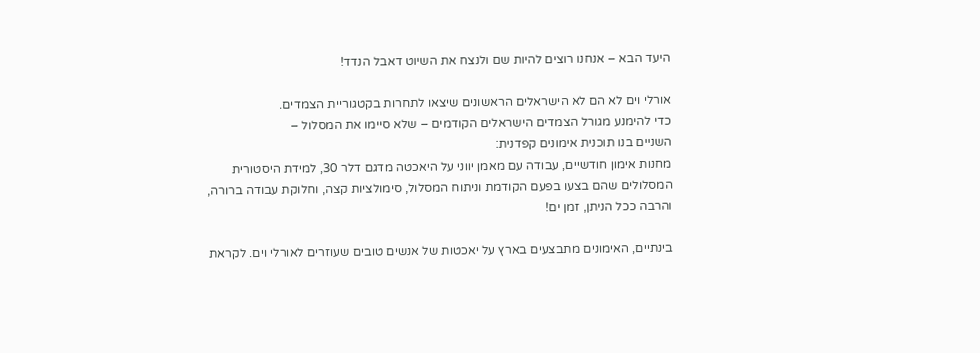היעד הבא – אנחנו רוצים להיות שם ולנצח את השיוט דאבל הנדד!

אורלי וים לא הם לא הישראלים הראשונים שיצאו לתחרות בקטגוריית הצמדים.
כדי להימנע מגורל הצמדים הישראלים הקודמים – שלא סיימו את המסלול –
השניים בנו תוכנית אימונים קפדנית:
מחנות אימון חודשיים, עבודה עם מאמן יווני על היאכטה מדגם דלר 30, למידת היסטורית המסלולים שהם בצעו בפעם הקודמת וניתוח המסלול, סימולציות קצה, וחלוקת עבודה ברורה, והרבה ככל הניתן, זמן ים!

בינתיים, האימונים מתבצעים בארץ על יאכטות של אנשים טובים שעוזרים לאורלי וים. לקראת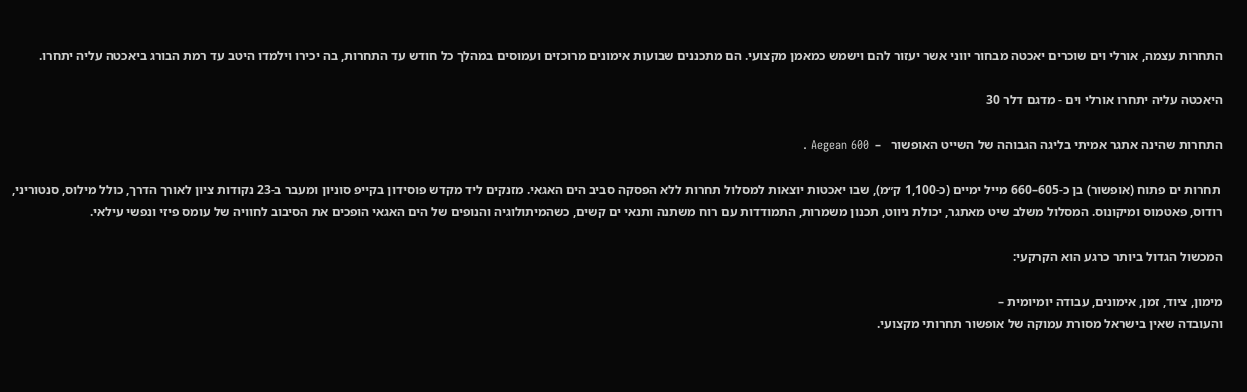התחרות עצמה, אורלי וים שוכרים יאכטה מבחור יווני אשר יעזור להם וישמש כמאמן מקצועי. הם מתכננים שבועות אימונים מרוכזים ועמוסים במהלך כל חודש עד התחרות, בה יכירו וילמדו היטב עד רמת הבורג ביאכטה עליה יתחרו.

היאכטה עליה יתחרו אורלי וים - מדגם דלר 30

התחרות שהינה אתגר אמיתי בליגה הגבוהה של השייט האופשור   –  Aegean 600 .

 תחרות ים פתוח (אופשור) בן כ-605–660 מייל ימיים (כ-1,100 ק״מ), שבו יאכטות יוצאות למסלול תחרות ללא הפסקה סביב הים האגאי. מזנקים ליד מקדש פוסידון בקייפ סוניון ומעבר ב-23 נקודות ציון לאורך הדרך, כולל מילוס, סנטוריני, רודוס, פאטמוס ומיקונוס. המסלול משלב שיט מאתגר, יכולת ניווט, תכנון משמרות, התמודדות עם רוח משתנה ותנאי ים קשים, כשהמיתולוגיה והנופים של הים האגאי הופכים את הסיבוב לחוויה של עומס פיזי ונפשי עילאי.

המכשול הגדול ביותר כרגע הוא הקרקעי:

מימון, ציוד, זמן, אימונים, עבודה יומיומית –
והעובדה שאין בישראל מסורת עמוקה של אופשור תחרותי מקצועי.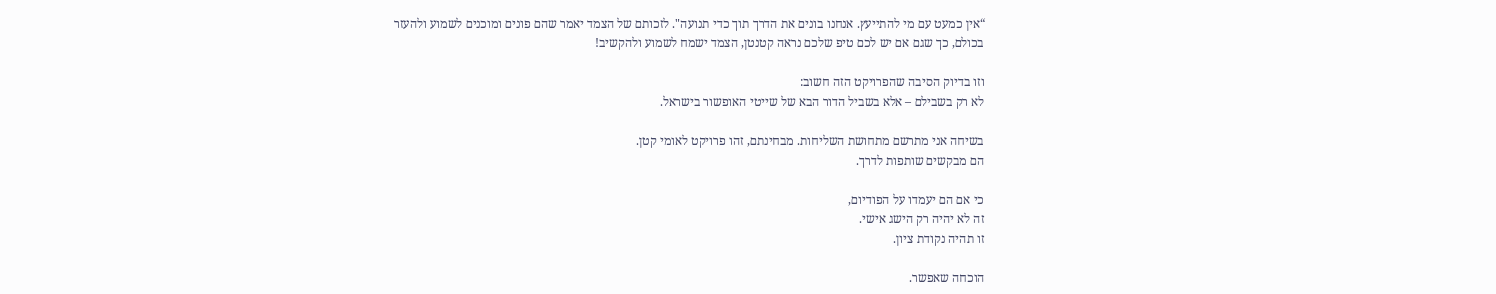“אין כמעט עם מי להתייעץ. אנחנו בונים את הדרך תוך כדי תנועה". לזכותם של הצמד יאמר שהם פונים ומוכנים לשמוע ולהעזר בכולם, כך שגם אם יש לכם טיפ שלכם נראה קטנטן, הצמד ישמח לשמוע ולהקשיב!

וזו בדיוק הסיבה שהפרויקט הזה חשוב:
לא רק בשבילם – אלא בשביל הדור הבא של שייטי האופשור בישראל.

בשיחה אני מתרשם מתחושת השליחות. מבחינתם, זהו פרויקט לאומי קטן.
הם מבקשים שותפות לדרך.

כי אם הם יעמדו על הפודיום,
זה לא יהיה רק הישג אישי.
זו תהיה נקודת ציון.

הוכחה שאפשר.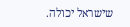שישראל יכולה.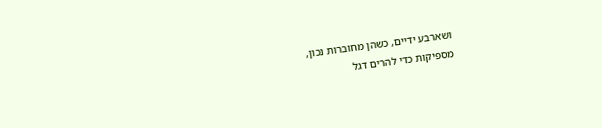ושארבע ידיים, כשהן מחוברות נכון,
מספיקות כדי להרים דגל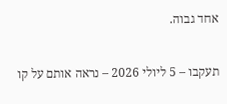אחד גבוה.

תעקבו – 5 ליולי 2026 – נראה אותם על קו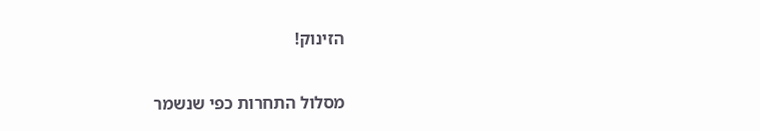הזינוק!

מסלול התחרות כפי שנשמר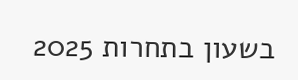בשעון בתחרות 2025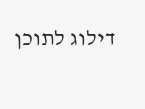דילוג לתוכן